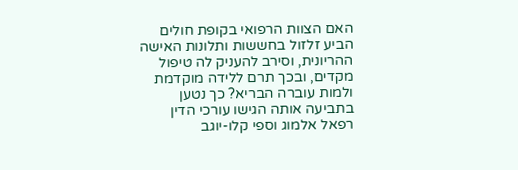האם הצוות הרפואי בקופת חולים הביע זלזול בחששות ותלונות האישה ההריונית, וסירב להעניק לה טיפול מקדים, ובכך תרם ללידה מוקדמת ולמות עוברה הבריא? כך נטען בתביעה אותה הגישו עורכי הדין רפאל אלמוג וספי קלו-יוגב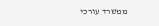ממשרד עורכי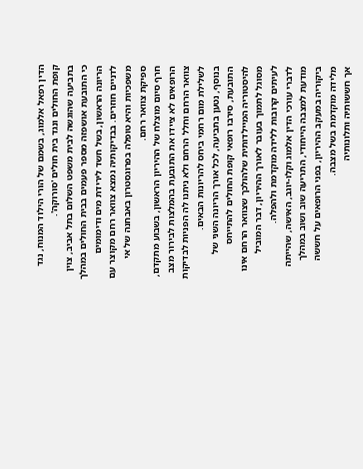הדין רפאל אלמוג, בשמם של הורי הילוד המנוח, נגד קופת החולים ונגד בית חולים 'סורוקה'.
בתביעה שהוגשה לבית משפט השלום בתל אביב, צוין כי התובעת אושפזה מספר פעמים בבית החולים במהלך הריונה הראשון, בשל חשד לירידת מים ודימומים לדניים חוזרים. בבדיקותיה נמצא צוואר רחם מקוצר עם משפכיות והיא טופלה בפרוגסטרון באבחנה של אי ספיקת צוואר רחם.
חרף סיום מוצלח של ההיריון הראשון, בשבוע מתקדם, הרופאים לא ציידו את התובעת בהמלצות לבירור מצב צוואר הרחם וחלל הרחם ולא ניתנו לה הפניות לבדיקות לשלילת מום רחמי ביחס להריונות הבאים.
בנוסף, נטען בתביעה, לכל אורך הריונה השני של התובעת, סירבו רופאי קופת החולים להתייחס להיסטוריה המיילדותית שלהולכך שצוואר הרחם אינו מסוגל לתמוך בעובר לאורך ההיריון, דבר המוביל לעיתים קרובות ללידה מוקדמת ולהפלה.
לדברי עורכי הדין אלמוג וקלו-יוגב, האישה, שהייתה מודעת למצבה הייחודי, התריעה שוב ושוב במהלך ביקוריה במעקב ההיריון, בפני הרופאים על חששה מלידה מוקדמת בשל מצבה.
אך חששותיה ותלונותיה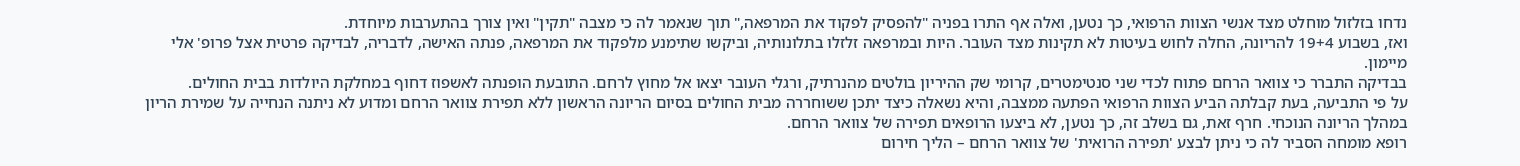נדחו בזלזול מוחלט מצד אנשי הצוות הרפואי, כך נטען, ואלה אף התרו בפניה "להפסיק לפקוד את המרפאה," תוך שנאמר לה כי מצבה "תקין" ואין צורך בהתערבות מיוחדת.
ואז, בשבוע 19+4 להריונה, החלה לחוש בעיטות לא תקינות מצד העובר. היות ובמרפאה זלזלו בתלונותיה, וביקשו שתימנע מלפקוד את המרפאה, פנתה האישה, לדבריה, לבדיקה פרטית אצל פרופ' אלי מיימון.
בבדיקה התברר כי צוואר הרחם פתוח לכדי שני סנטימטרים, קרומי שק ההיריון בולטים מהנרתיק, ורגלי העובר יצאו אל מחוץ לרחם. התובעת הופנתה לאשפוז דחוף במחלקת היולדות בבית החולים.
על פי התביעה, בעת קבלתה הביע הצוות הרפואי הפתעה ממצבה, והיא נשאלה כיצד יתכן ששוחררה מבית החולים בסיום הריונה הראשון ללא תפירת צוואר הרחם ומדוע לא ניתנה הנחייה על שמירת הריון במהלך הריונה הנוכחי. חרף זאת, גם בשלב זה, כך נטען, לא ביצעו הרופאים תפירה של צוואר הרחם.
רופא מומחה הסביר לה כי ניתן לבצע 'תפירה הרואית' של צוואר הרחם – הליך חירום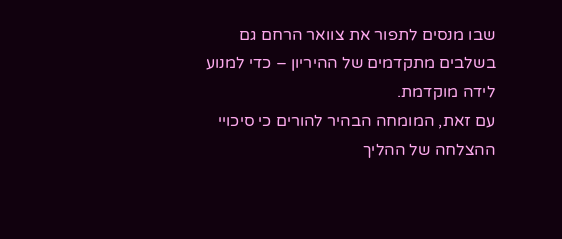שבו מנסים לתפור את צוואר הרחם גם בשלבים מתקדמים של ההיריון – כדי למנוע לידה מוקדמת.
עם זאת, המומחה הבהיר להורים כי סיכויי ההצלחה של ההליך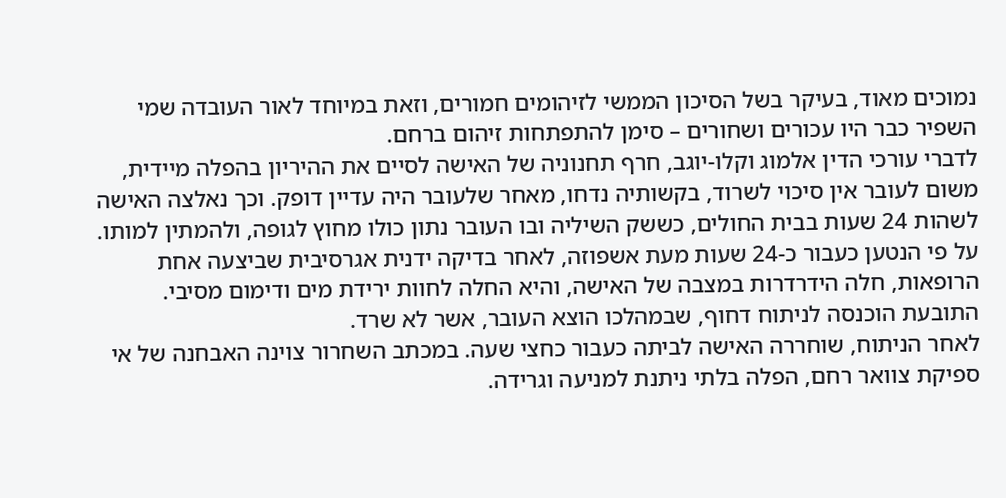נמוכים מאוד, בעיקר בשל הסיכון הממשי לזיהומים חמורים, וזאת במיוחד לאור העובדה שמי השפיר כבר היו עכורים ושחורים – סימן להתפתחות זיהום ברחם.
לדברי עורכי הדין אלמוג וקלו-יוגב, חרף תחנוניה של האישה לסיים את ההיריון בהפלה מיידית, משום לעובר אין סיכוי לשרוד, בקשותיה נדחו, מאחר שלעובר היה עדיין דופק. וכך נאלצה האישה לשהות 24 שעות בבית החולים, כששק השיליה ובו העובר נתון כולו מחוץ לגופה, ולהמתין למותו.
על פי הנטען כעבור כ-24 שעות מעת אשפוזה, לאחר בדיקה ידנית אגרסיבית שביצעה אחת הרופאות, חלה הידרדרות במצבה של האישה, והיא החלה לחוות ירידת מים ודימום מסיבי. התובעת הוכנסה לניתוח דחוף, שבמהלכו הוצא העובר, אשר לא שרד.
לאחר הניתוח, שוחררה האישה לביתה כעבור כחצי שעה. במכתב השחרור צוינה האבחנה של אי ספיקת צוואר רחם, הפלה בלתי ניתנת למניעה וגרידה.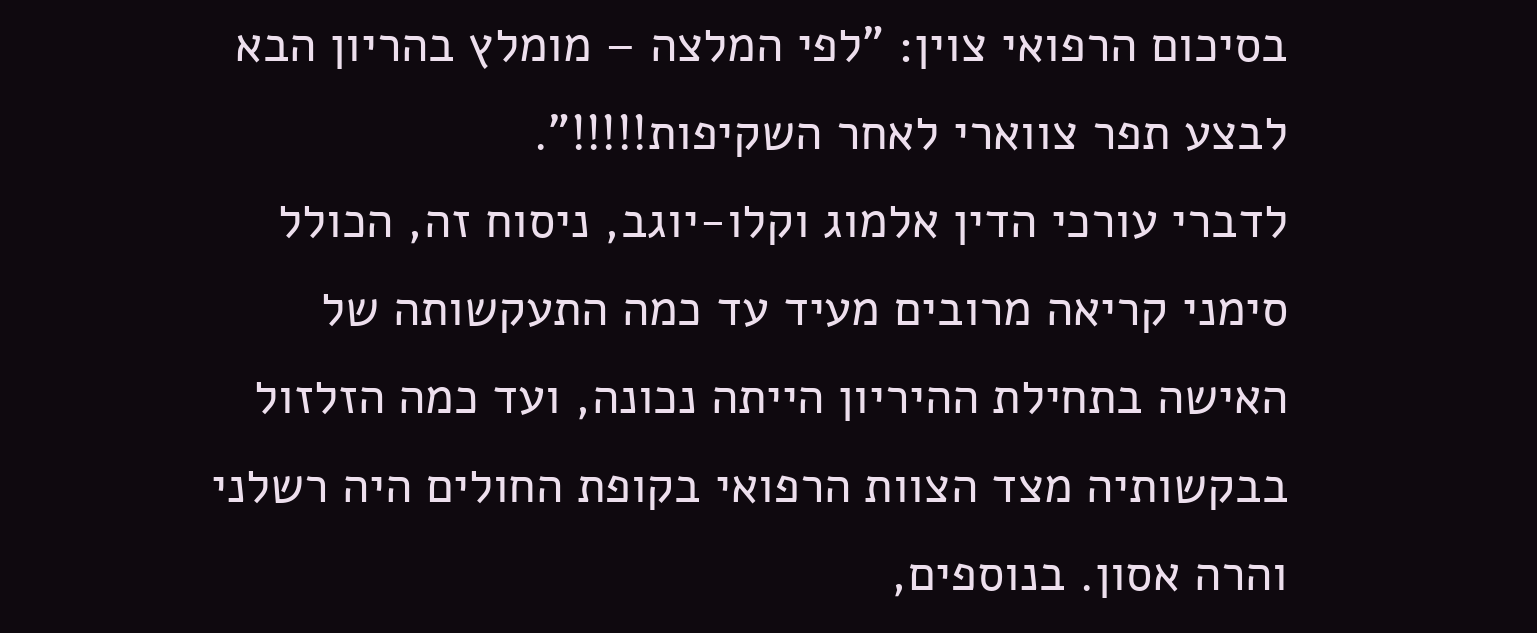בסיכום הרפואי צוין: "לפי המלצה – מומלץ בהריון הבא לבצע תפר צווארי לאחר השקיפות!!!!!".
לדברי עורכי הדין אלמוג וקלו-יוגב, ניסוח זה, הכולל סימני קריאה מרובים מעיד עד כמה התעקשותה של האישה בתחילת ההיריון הייתה נכונה, ועד כמה הזלזול בבקשותיה מצד הצוות הרפואי בקופת החולים היה רשלני והרה אסון. בנוספים,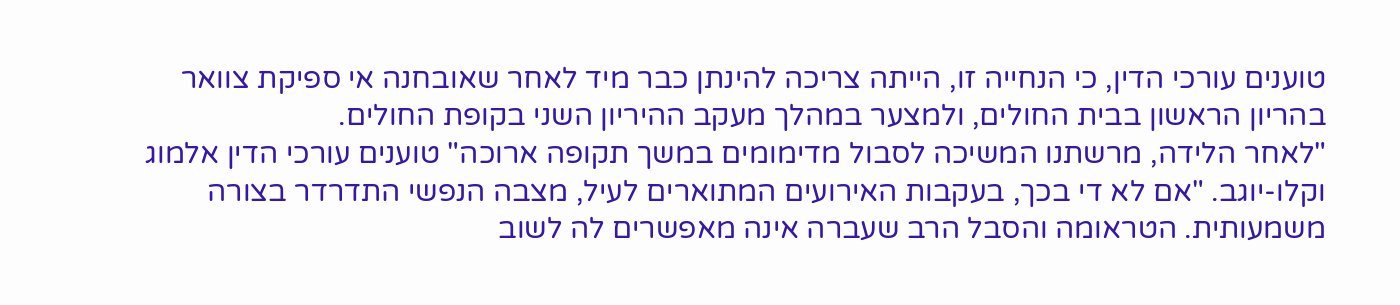טוענים עורכי הדין, כי הנחייה זו, הייתה צריכה להינתן כבר מיד לאחר שאובחנה אי ספיקת צוואר בהריון הראשון בבית החולים, ולמצער במהלך מעקב ההיריון השני בקופת החולים.
"לאחר הלידה, מרשתנו המשיכה לסבול מדימומים במשך תקופה ארוכה" טוענים עורכי הדין אלמוג וקלו-יוגב. "אם לא די בכך, בעקבות האירועים המתוארים לעיל, מצבה הנפשי התדרדר בצורה משמעותית. הטראומה והסבל הרב שעברה אינה מאפשרים לה לשוב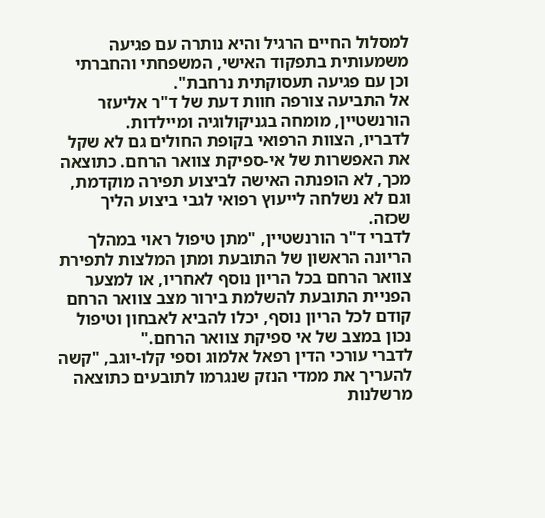למסלול החיים הרגיל והיא נותרה עם פגיעה משמעותית בתפקוד האישי, המשפחתי והחברתי וכן עם פגיעה תעסוקתית נרחבת".
אל התביעה צורפה חוות דעת של ד"ר אליעזר הורנשטיין, מומחה בגניקולוגיה ומיילדות.
לדבריו, הצוות הרפואי בקופת החולים גם לא שקל את האפשרות של אי-ספיקת צוואר הרחם. כתוצאה מכך, לא הופנתה האישה לביצוע תפירה מוקדמת, וגם לא נשלחה לייעוץ רפואי לגבי ביצוע הליך שכזה.
לדברי ד"ר הורנשטיין, "מתן טיפול ראוי במהלך הריונה הראשון של התובעת ומתן המלצות לתפירת צוואר הרחם בכל הריון נוסף לאחריו, או למצער הפניית התובעת להשלמת בירור מצב צוואר הרחם קודם לכל הריון נוסף, יכלו להביא לאבחון וטיפול נכון במצב של אי ספיקת צוואר הרחם."
לדברי עורכי הדין רפאל אלמוג וספי קלו-יוגב, "קשה להעריך את ממדי הנזק שנגרמו לתובעים כתוצאה מרשלנות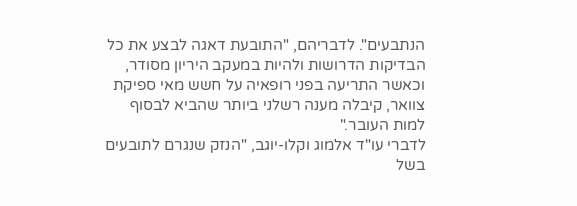הנתבעים". לדבריהם, "התובעת דאגה לבצע את כל הבדיקות הדרושות ולהיות במעקב היריון מסודר, וכאשר התריעה בפני רופאיה על חשש מאי ספיקת צוואר, קיבלה מענה רשלני ביותר שהביא לבסוף למות העובר."
לדברי עו"ד אלמוג וקלו-יוגב, "הנזק שנגרם לתובעים בשל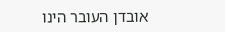אובדן העובר הינו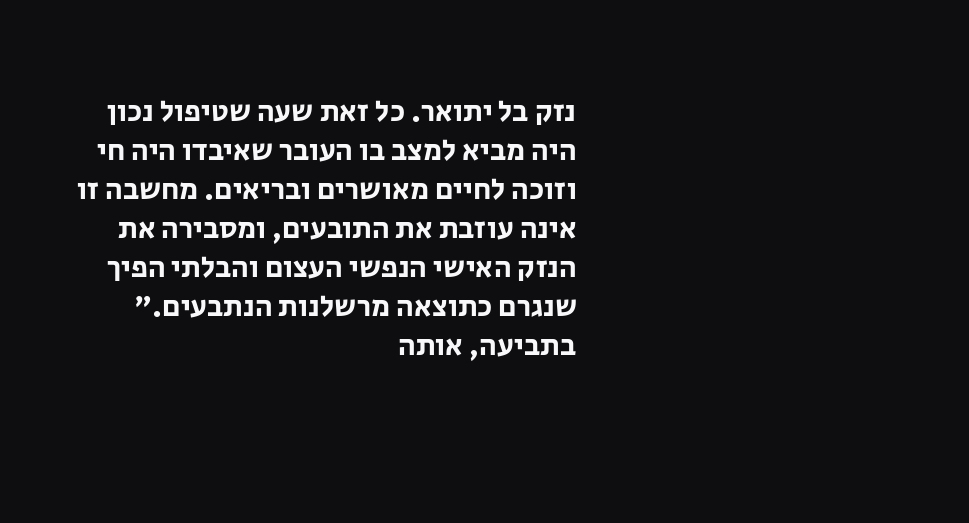נזק בל יתואר. כל זאת שעה שטיפול נכון היה מביא למצב בו העובר שאיבדו היה חי וזוכה לחיים מאושרים ובריאים. מחשבה זו אינה עוזבת את התובעים, ומסבירה את הנזק האישי הנפשי העצום והבלתי הפיך שנגרם כתוצאה מרשלנות הנתבעים."
בתביעה, אותה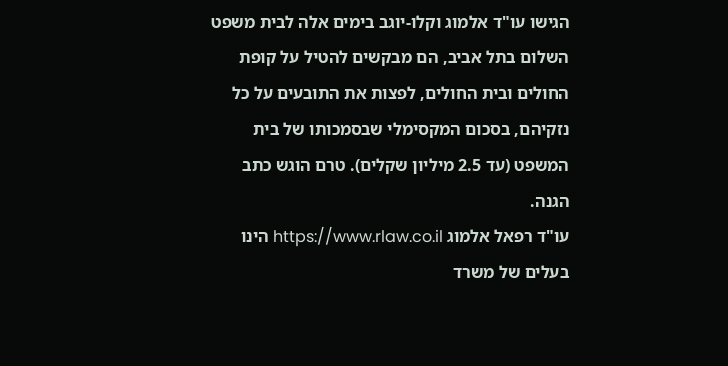הגישו עו"ד אלמוג וקלו-יוגב בימים אלה לבית משפט השלום בתל אביב, הם מבקשים להטיל על קופת החולים ובית החולים, לפצות את התובעים על כל נזקיהם, בסכום המקסימלי שבסמכותו של בית המשפט (עד 2.5 מיליון שקלים). טרם הוגש כתב הגנה.
עו"ד רפאל אלמוג https://www.rlaw.co.il הינו בעלים של משרד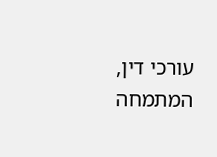עורכי דין, המתמחה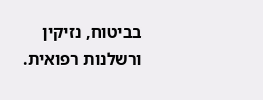בביטוח, נזיקין ורשלנות רפואית.